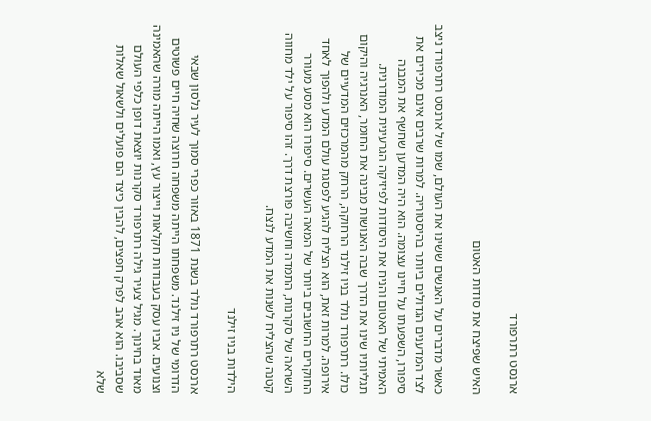ארנסט רתרפורד

האיש שפיצח את סודות האטום

כאשר מדברים על האנשים ששינו את העולם, שמו של ארנסט רתרפורד ניצב לצד המדענים הגדולים ביותר בהיסטוריה. למרות שרבים אינם מכירים את סיפורו, השפעתו על חיינו עצומה. הוא היה המדען שחשף את המבנה האמיתי של האטום והניח את היסודות לפיזיקה הגרעינית המודרנית. תגליותיו שינו את הדרך שבה האנושות מבינה את החומר, האנרגיה והיקום כולו. רתרפורד נולד בניו זילנד הרחוקה, הרחק מהמרכזים המדעיים של אירופה. למרות זאת, הוא הצליח להגיע לפסגת עולם המדע ולהפוך לאחד החוקרים החשובים ביותר של המאה העשרים. סיפורו הוא מסע מעורר השראה של סקרנות, התמדה וחשיבה פורצת דרך. זהו סיפור על ילד מחווה קטנה שהצליח לשנות את המדע לנצח.

הילדות בניו זילנד

ארנסט רתרפורד נולד בשנת 1871 באזור כפרי סמוך לעיר נלסון שבאי הדרומי של ניו זילנד. משפחתו הייתה משפחה חרוצה שחיה חיים פשוטים וצנועים. אביו עסק בעבודות חקלאות וייצור עץ, ואמו הייתה מורה שהאמינה מאוד בחינוך. מגיל צעיר גילה רתרפורד סקרנות יוצאת דופן כלפי העולם שסביבו. הוא אהב לפרק חפצים, להבין כיצד הם פועלים ולשאול שאלות שלא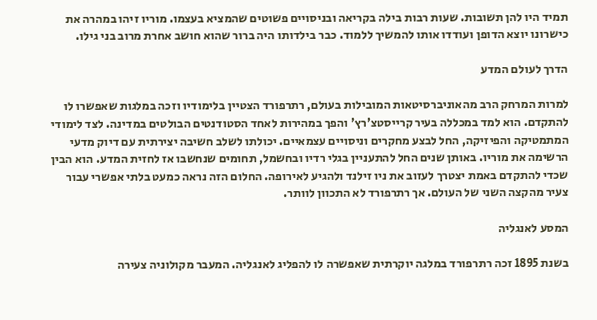תמיד היו להן תשובות. שעות רבות בילה בקריאה ובניסויים פשוטים שהמציא בעצמו. מוריו זיהו במהרה את כישרונו יוצא הדופן ועודדו אותו להמשיך ללמוד. כבר בילדותו היה ברור שהוא חושב אחרת מרוב בני גילו.

הדרך לעולם המדע

למרות המרחק הרב מהאוניברסיטאות המובילות בעולם, רתרפורד הצטיין בלימודיו וזכה במלגות שאפשרו לו להתקדם. הוא למד במכללה בעיר קרייסטצ'רץ' והפך במהירות לאחד הסטודנטים הבולטים במדינה. לצד לימודי המתמטיקה והפיזיקה, החל לבצע מחקרים וניסויים עצמאיים. יכולתו לשלב חשיבה יצירתית עם דיוק מדעי הרשימה את מוריו. באותן שנים החל להתעניין בגלי רדיו ובחשמל, תחומים שנחשבו אז לחזית המדע. הוא הבין שכדי להתקדם באמת יצטרך לעזוב את ניו זילנד ולהגיע לאירופה. החלום הזה נראה כמעט בלתי אפשרי עבור צעיר מהקצה השני של העולם. אך רתרפורד לא התכוון לוותר.

המסע לאנגליה

בשנת 1895 זכה רתרפורד במלגה יוקרתית שאפשרה לו להפליג לאנגליה. המעבר מקולוניה צעירה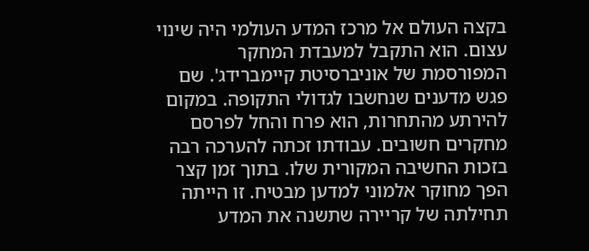בקצה העולם אל מרכז המדע העולמי היה שינוי עצום. הוא התקבל למעבדת המחקר המפורסמת של אוניברסיטת קיימברידג'. שם פגש מדענים שנחשבו לגדולי התקופה. במקום להירתע מהתחרות, הוא פרח והחל לפרסם מחקרים חשובים. עבודתו זכתה להערכה רבה בזכות החשיבה המקורית שלו. בתוך זמן קצר הפך מחוקר אלמוני למדען מבטיח. זו הייתה תחילתה של קריירה שתשנה את המדע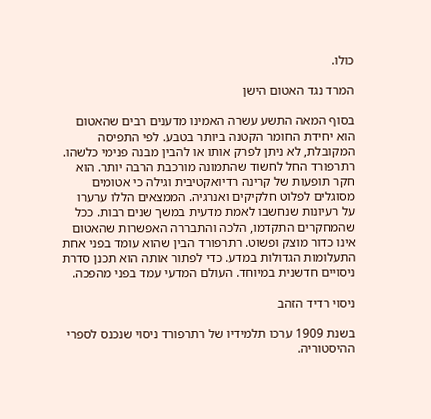כולו.

המרד נגד האטום הישן

בסוף המאה התשע עשרה האמינו מדענים רבים שהאטום הוא יחידת החומר הקטנה ביותר בטבע. לפי התפיסה המקובלת, לא ניתן לפרק אותו או להבין מבנה פנימי כלשהו. רתרפורד החל לחשוד שהתמונה מורכבת הרבה יותר. הוא חקר תופעות של קרינה רדיואקטיבית וגילה כי אטומים מסוגלים לפלוט חלקיקים ואנרגיה. הממצאים הללו ערערו על רעיונות שנחשבו לאמת מדעית במשך שנים רבות. ככל שהמחקרים התקדמו, הלכה והתבררה האפשרות שהאטום אינו כדור מוצק ופשוט. רתרפורד הבין שהוא עומד בפני אחת התעלומות הגדולות במדע. כדי לפתור אותה הוא תכנן סדרת ניסויים חדשנית במיוחד. העולם המדעי עמד בפני מהפכה.

ניסוי רדיד הזהב

בשנת 1909 ערכו תלמידיו של רתרפורד ניסוי שנכנס לספרי ההיסטוריה.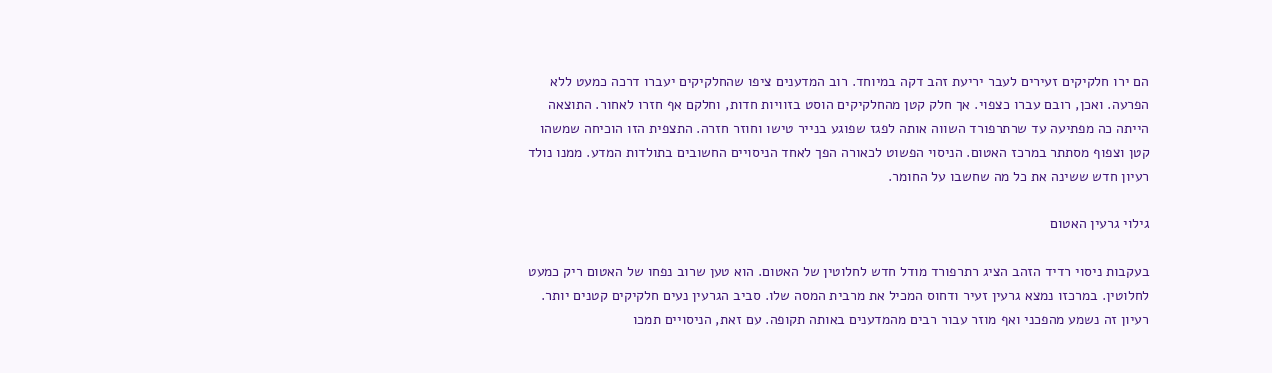הם ירו חלקיקים זעירים לעבר יריעת זהב דקה במיוחד. רוב המדענים ציפו שהחלקיקים יעברו דרכה כמעט ללא הפרעה. ואכן, רובם עברו כצפוי. אך חלק קטן מהחלקיקים הוסט בזוויות חדות, וחלקם אף חזרו לאחור. התוצאה הייתה כה מפתיעה עד שרתרפורד השווה אותה לפגז שפוגע בנייר טישו וחוזר חזרה. התצפית הזו הוכיחה שמשהו קטן וצפוף מסתתר במרכז האטום. הניסוי הפשוט לכאורה הפך לאחד הניסויים החשובים בתולדות המדע. ממנו נולד רעיון חדש ששינה את כל מה שחשבו על החומר.

גילוי גרעין האטום

בעקבות ניסוי רדיד הזהב הציג רתרפורד מודל חדש לחלוטין של האטום. הוא טען שרוב נפחו של האטום ריק כמעט לחלוטין. במרכזו נמצא גרעין זעיר ודחוס המכיל את מרבית המסה שלו. סביב הגרעין נעים חלקיקים קטנים יותר. רעיון זה נשמע מהפכני ואף מוזר עבור רבים מהמדענים באותה תקופה. עם זאת, הניסויים תמכו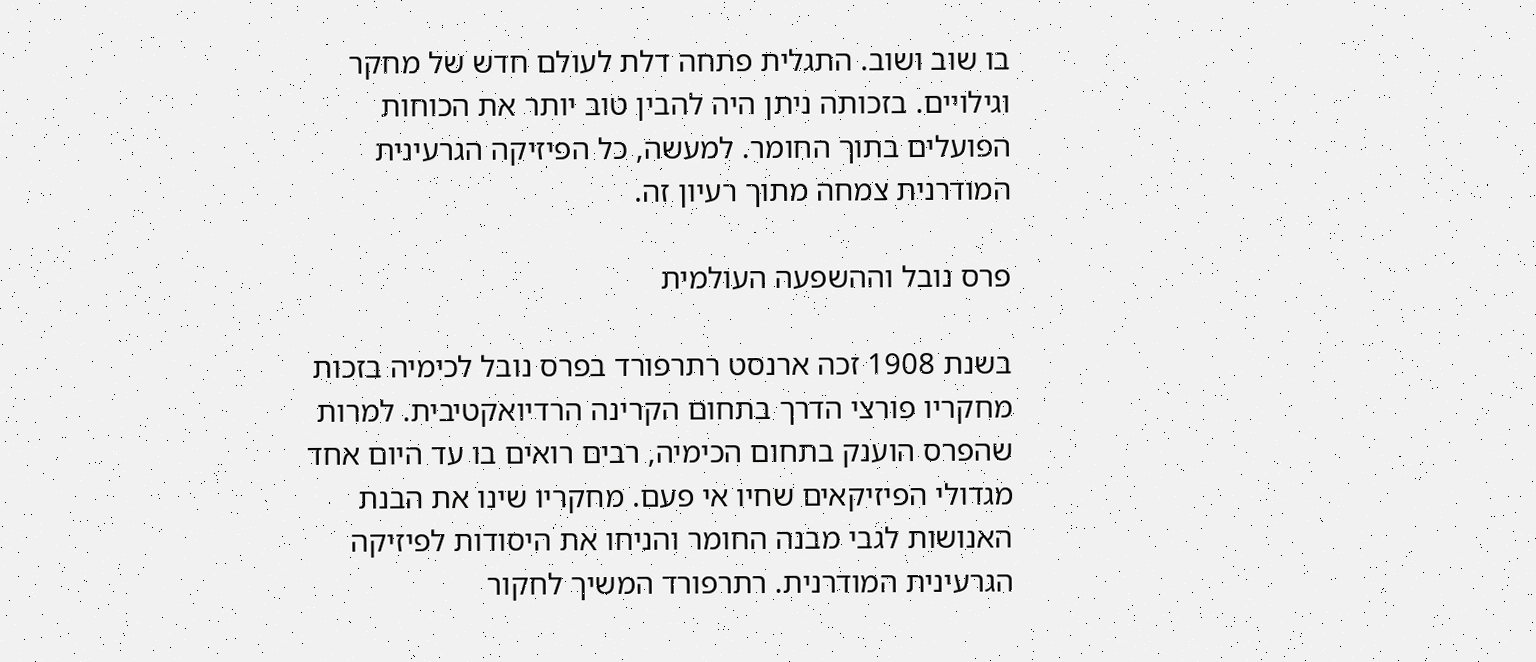בו שוב ושוב. התגלית פתחה דלת לעולם חדש של מחקר וגילויים. בזכותה ניתן היה להבין טוב יותר את הכוחות הפועלים בתוך החומר. למעשה, כל הפיזיקה הגרעינית המודרנית צמחה מתוך רעיון זה.

פרס נובל וההשפעה העולמית

בשנת 1908 זכה ארנסט רתרפורד בפרס נובל לכימיה בזכות מחקריו פורצי הדרך בתחום הקרינה הרדיואקטיבית. למרות שהפרס הוענק בתחום הכימיה, רבים רואים בו עד היום אחד מגדולי הפיזיקאים שחיו אי פעם. מחקריו שינו את הבנת האנושות לגבי מבנה החומר והניחו את היסודות לפיזיקה הגרעינית המודרנית. רתרפורד המשיך לחקור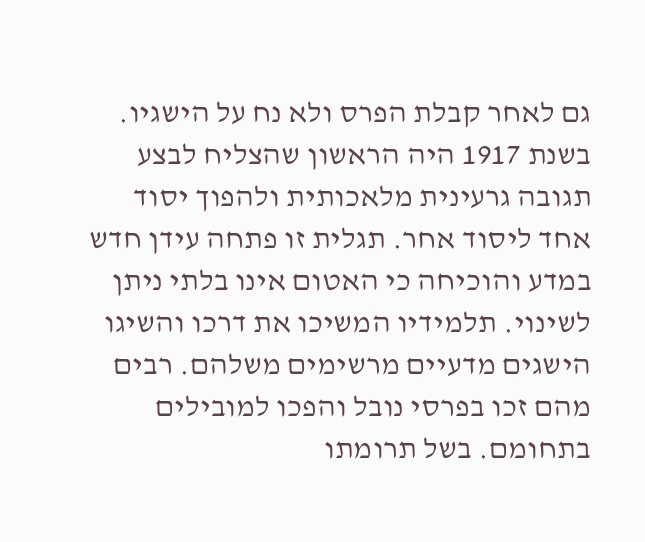גם לאחר קבלת הפרס ולא נח על הישגיו. בשנת 1917 היה הראשון שהצליח לבצע תגובה גרעינית מלאכותית ולהפוך יסוד אחד ליסוד אחר. תגלית זו פתחה עידן חדש במדע והוכיחה כי האטום אינו בלתי ניתן לשינוי. תלמידיו המשיכו את דרכו והשיגו הישגים מדעיים מרשימים משלהם. רבים מהם זכו בפרסי נובל והפכו למובילים בתחומם. בשל תרומתו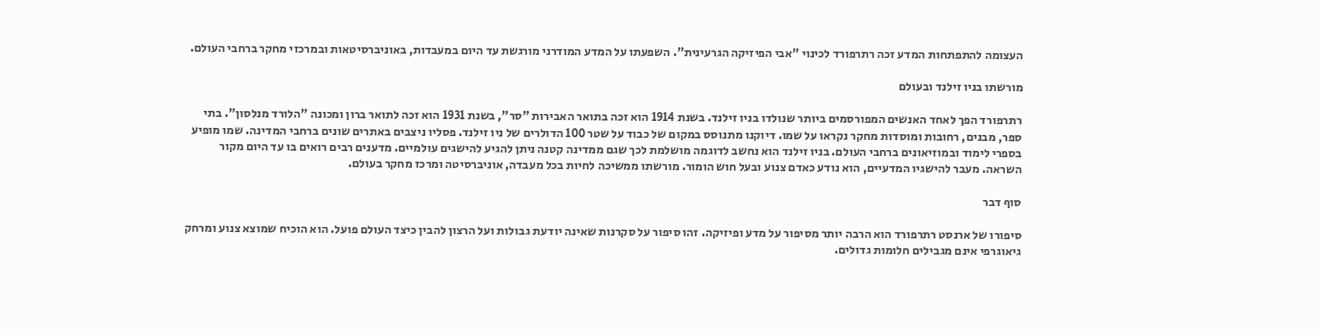העצומה להתפתחות המדע זכה רתרפורד לכינוי "אבי הפיזיקה הגרעינית". השפעתו על המדע המודרני מורגשת עד היום במעבדות, באוניברסיטאות ובמרכזי מחקר ברחבי העולם.

מורשתו בניו זילנד ובעולם

רתרפורד הפך לאחד האנשים המפורסמים ביותר שנולדו בניו זילנד. בשנת 1914 הוא זכה בתואר האבירות "סר", בשנת 1931 הוא זכה לתואר ברון ומכונה "הלורד מנלסון". בתי ספר, מבנים, רחובות ומוסדות מחקר נקראו על שמו. דיוקנו מתנוסס במקום של כבוד על שטר 100 הדולרים של ניו זילנד. פסליו ניצבים באתרים שונים ברחבי המדינה. שמו מופיע בספרי לימוד ובמוזיאונים ברחבי העולם. בניו זילנד הוא נחשב לדוגמה מושלמת לכך שגם ממדינה קטנה ניתן להגיע להישגים עולמיים. מדענים רבים רואים בו עד היום מקור השראה. מעבר להישגיו המדעיים, הוא נודע כאדם צנוע ובעל חוש הומור. מורשתו ממשיכה לחיות בכל מעבדה, אוניברסיטה ומרכז מחקר בעולם.

סוף דבר

סיפורו של ארנסט רתרפורד הוא הרבה יותר מסיפור על מדע ופיזיקה. זהו סיפור על סקרנות שאינה יודעת גבולות ועל הרצון להבין כיצד העולם פועל. הוא הוכיח שמוצא צנוע ומרחק גיאוגרפי אינם מגבילים חלומות גדולים.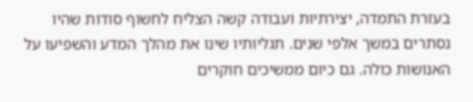בעזרת התמדה, יצירתיות ועבודה קשה הצליח לחשוף סודות שהיו נסתרים במשך אלפי שנים. תגליותיו שינו את מהלך המדע והשפיעו על האנושות כולה. גם כיום ממשיכים חוקרים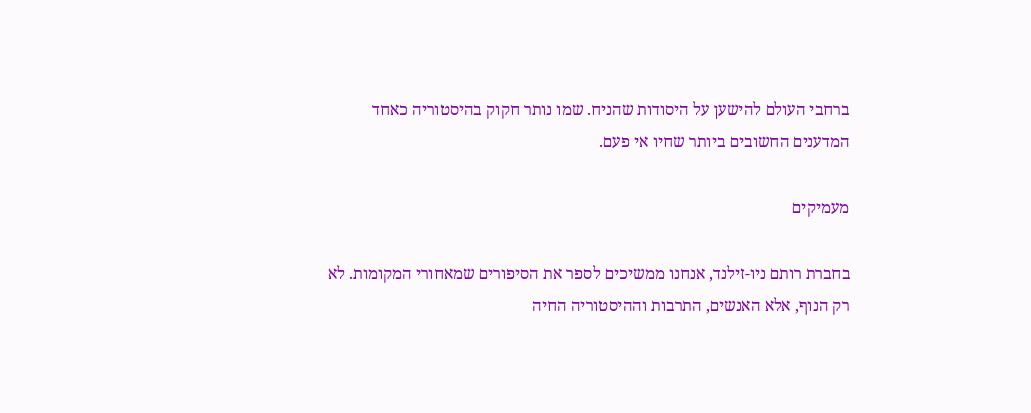ברחבי העולם להישען על היסודות שהניח. שמו נותר חקוק בהיסטוריה כאחד המדענים החשובים ביותר שחיו אי פעם.

מעמיקים

בחברת רותם ניו-זילנד, אנחנו ממשיכים לספר את הסיפורים שמאחורי המקומות. לא רק הנוף, אלא האנשים, התרבות וההיסטוריה החיה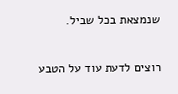שנמצאת בכל שביל.

רוצים לדעת עוד על הטבע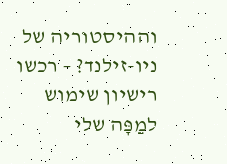וההיסטוריה של ניו-זילנד? – רכשו רישיון שימוש למַפָּה שלי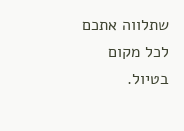שתלווה אתכם לכל מקום בטיול.